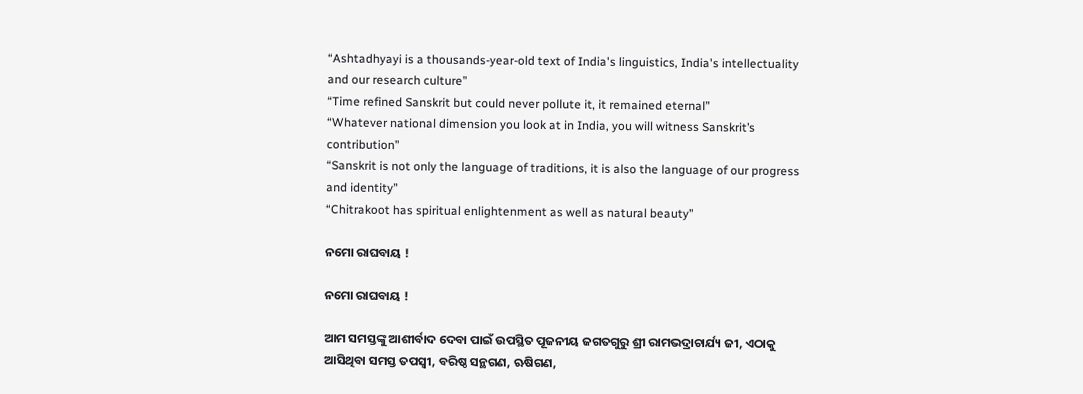“Ashtadhyayi is a thousands-year-old text of India's linguistics, India's intellectuality and our research culture”
“Time refined Sanskrit but could never pollute it, it remained eternal”
“Whatever national dimension you look at in India, you will witness Sanskrit’s contribution”
“Sanskrit is not only the language of traditions, it is also the language of our progress and identity”
“Chitrakoot has spiritual enlightenment as well as natural beauty”

ନମୋ ରାଘବାୟ !

ନମୋ ରାଘବାୟ !

ଆମ ସମସ୍ତଙ୍କୁ ଆଶୀର୍ବାଦ ଦେବା ପାଇଁ ଉପସ୍ଥିତ ପୂଜନୀୟ ଜଗତଗୁରୁ ଶ୍ରୀ ରାମଭଦ୍ରାଚାର୍ଯ୍ୟ ଜୀ, ଏଠାକୁ ଆସିଥିବା ସମସ୍ତ ତପସ୍ୱୀ, ବରିଷ୍ଠ ସନ୍ଥଗଣ, ଋଷିଗଣ,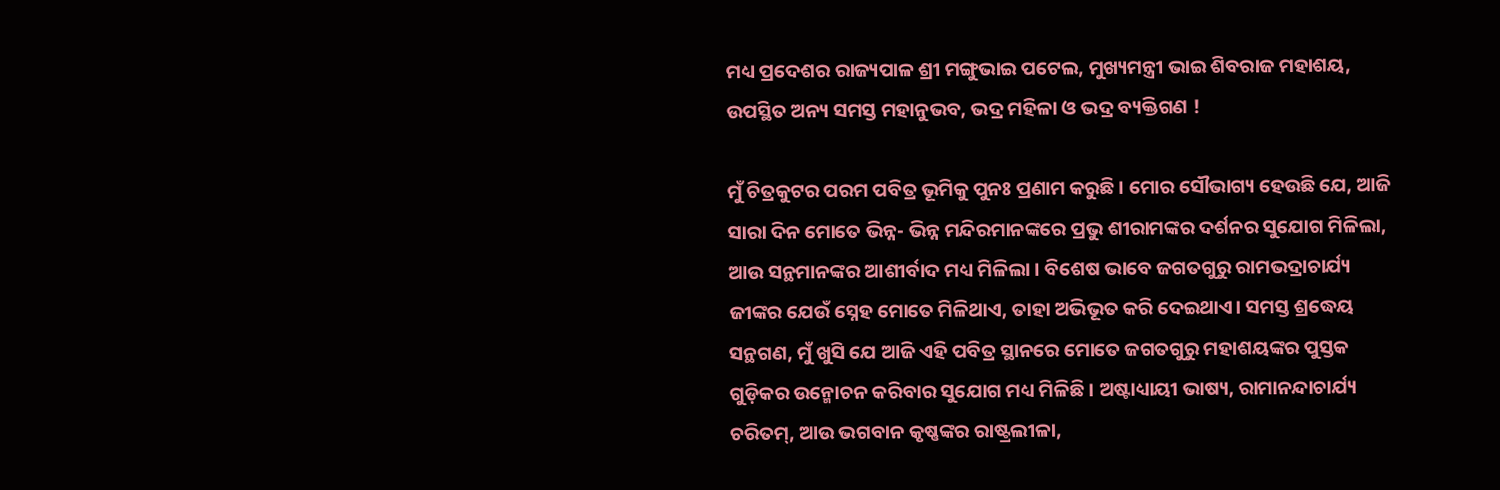ମଧ୍ୟ ପ୍ରଦେଶର ରାଜ୍ୟପାଳ ଶ୍ରୀ ମଙ୍ଗୁଭାଇ ପଟେଲ, ମୁଖ୍ୟମନ୍ତ୍ରୀ ଭାଇ ଶିବରାଜ ମହାଶୟ, ଉପସ୍ଥିତ ଅନ୍ୟ ସମସ୍ତ ମହାନୁଭବ, ଭଦ୍ର ମହିଳା ଓ ଭଦ୍ର ବ୍ୟକ୍ତିଗଣ !

ମୁଁ ଚିତ୍ରକୁଟର ପରମ ପବିତ୍ର ଭୂମିକୁ ପୁନଃ ପ୍ରଣାମ କରୁଛି । ମୋର ସୌଭାଗ୍ୟ ହେଉଛି ଯେ, ଆଜି ସାରା ଦିନ ମୋତେ ଭିନ୍ନ- ଭିନ୍ନ ମନ୍ଦିରମାନଙ୍କରେ ପ୍ରଭୁ ଶୀରାମଙ୍କର ଦର୍ଶନର ସୁଯୋଗ ମିଳିଲା, ଆଉ ସନ୍ଥମାନଙ୍କର ଆଶୀର୍ବାଦ ମଧ୍ୟ ମିଳିଲା । ବିଶେଷ ଭାବେ ଜଗତଗୁରୁ ରାମଭଦ୍ରାଚାର୍ଯ୍ୟ ଜୀଙ୍କର ଯେଉଁ ସ୍ନେହ ମୋତେ ମିଳିଥାଏ, ତାହା ଅଭିଭୂତ କରି ଦେଇଥାଏ। ସମସ୍ତ ଶ୍ରଦ୍ଧେୟ ସନ୍ଥଗଣ, ମୁଁ ଖୁସି ଯେ ଆଜି ଏହି ପବିତ୍ର ସ୍ଥାନରେ ମୋତେ ଜଗତଗୁରୁ ମହାଶୟଙ୍କର ପୁସ୍ତକ ଗୁଡ଼ିକର ଉନ୍ମୋଚନ କରିବାର ସୁଯୋଗ ମଧ୍ୟ ମିଳିଛି । ଅଷ୍ଟାଧ୍ୟାୟୀ ଭାଷ୍ୟ, ରାମାନନ୍ଦାଚାର୍ଯ୍ୟ ଚରିତମ୍, ଆଉ ଭଗବାନ କୃଷ୍ଣଙ୍କର ରାଷ୍ଟ୍ରଲୀଳା,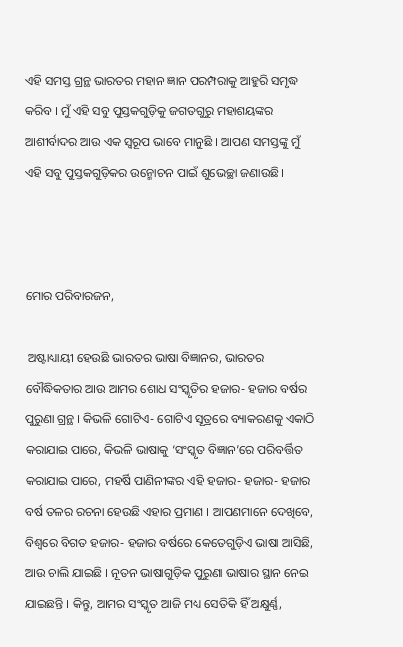ଏହି ସମସ୍ତ ଗ୍ରନ୍ଥ ଭାରତର ମହାନ ଜ୍ଞାନ ପରମ୍ପରାକୁ ଆହୁରି ସମୃଦ୍ଧ କରିବ । ମୁଁ ଏହି ସବୁ ପୁସ୍ତକଗୁଡ଼ିକୁ ଜଗତଗୁରୁ ମହାଶୟଙ୍କର ଆଶୀର୍ବାଦର ଆଉ ଏକ ସ୍ୱରୂପ ଭାବେ ମାନୁଛି । ଆପଣ ସମସ୍ତଙ୍କୁ ମୁଁ ଏହି ସବୁ ପୁସ୍ତକଗୁଡ଼ିକର ଉନ୍ମୋଚନ ପାଇଁ ଶୁଭେଚ୍ଛା ଜଣାଉଛି।



ମୋର ପରିବାରଜନ,

 ଅଷ୍ଟାଧ୍ୟାୟୀ ହେଉଛି ଭାରତର ଭାଷା ବିଜ୍ଞାନର, ଭାରତର ବୌଦ୍ଧିକତାର ଆଉ ଆମର ଶୋଧ ସଂସ୍କୃତିର ହଜାର- ହଜାର ବର୍ଷର ପୁରୁଣା ଗ୍ରନ୍ଥ । କିଭଳି ଗୋଟିଏ- ଗୋଟିଏ ସୂତ୍ରରେ ବ୍ୟାକରଣକୁ ଏକାଠି କରାଯାଇ ପାରେ, କିଭଳି ଭାଷାକୁ ‘ସଂସ୍କୃତ ବିଜ୍ଞାନ’ରେ ପରିବର୍ତ୍ତିତ କରାଯାଇ ପାରେ, ମହର୍ଷି ପାଣିନୀଙ୍କର ଏହି ହଜାର- ହଜାର- ହଜାର ବର୍ଷ ତଳର ରଚନା ହେଉଛି ଏହାର ପ୍ରମାଣ । ଆପଣମାନେ ଦେଖିବେ, ବିଶ୍ୱରେ ବିଗତ ହଜାର- ହଜାର ବର୍ଷରେ କେତେଗୁଡ଼ିଏ ଭାଷା ଆସିଛି, ଆଉ ଚାଲି ଯାଇଛି । ନୂତନ ଭାଷାଗୁଡ଼ିକ ପୁରୁଣା ଭାଷାର ସ୍ଥାନ ନେଇ ଯାଇଛନ୍ତି । କିନ୍ତୁ, ଆମର ସଂସ୍କୃତ ଆଜି ମଧ୍ୟ ସେତିକି ହିଁ ଅକ୍ଷୁର୍ଣ୍ଣ,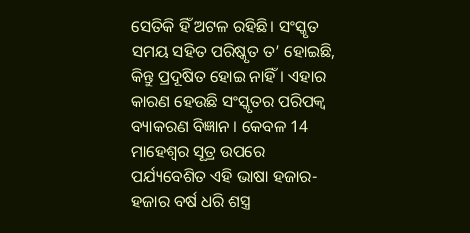ସେତିକି ହିଁ ଅଟଳ ରହିଛି। ସଂସ୍କୃତ ସମୟ ସହିତ ପରିଷ୍କୃତ ତ’ ହୋଇଛି, କିନ୍ତୁ ପ୍ରଦୂଷିତ ହୋଇ ନାହିଁ। ଏହାର କାରଣ ହେଉଛି ସଂସ୍କୃତର ପରିପକ୍ୱ ବ୍ୟାକରଣ ବିଜ୍ଞାନ । କେବଳ 14 ମାହେଶ୍ୱର ସୂତ୍ର ଉପରେ ପର୍ଯ୍ୟବେଶିତ ଏହି ଭାଷା ହଜାର- ହଜାର ବର୍ଷ ଧରି ଶସ୍ତ୍ର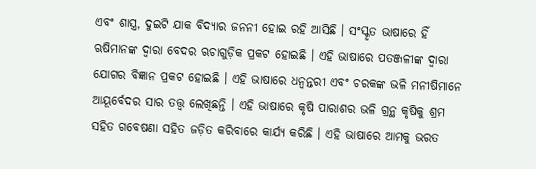ଏବଂ ଶାସ୍ତ୍ର, ଦୁଇଟି ଯାକ ବିଦ୍ୟାର ଜନନୀ ହୋଇ ରହି ଆସିଛି । ସଂସ୍କୃତ ଭାଷାରେ ହିଁ ଋଷିମାନଙ୍କ ଦ୍ୱାରା ବେଦର ଋଚାଗୁଡ଼ିକ ପ୍ରକଟ ହୋଇଛି । ଏହି ଭାଷାରେ ପତଞ୍ଜଳୀଙ୍କ ଦ୍ୱାରା ଯୋଗର ବିଜ୍ଞାନ ପ୍ରକଟ ହୋଇଛି । ଏହି ଭାଷାରେ ଧନ୍ୱନ୍ତରୀ ଏବଂ ଚରକଙ୍କ ଭଳି ମନୀଷିମାନେ ଆୟୂର୍ବେଦର ସାର ତତ୍ତ୍ବ ଲେଖିଛନ୍ତି । ଏହି ଭାଷାରେ କୃଷି ପାରାଶର ଭଳି ଗ୍ରନ୍ଥ କୃଷିକୁ ଶ୍ରମ ସହିତ ଗବେଷଣା ସହିତ ଜଡ଼ିତ କରିବାରେ କାର୍ଯ୍ୟ କରିଛି । ଏହି ଭାଷାରେ ଆମକୁ ଭରତ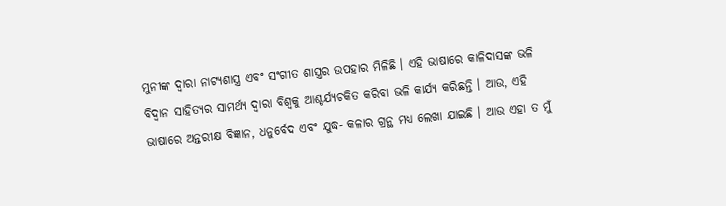ମୁନୀଙ୍କ ଦ୍ୱାରା ନାଟ୍ୟଶାସ୍ତ୍ର ଏବଂ ସଂଗୀତ ଶାସ୍ତ୍ରର ଉପହାର ମିଳିଛି । ଏହି ଭାଷାରେ କାଳିଦାସଙ୍କ ଭଳି ବିଦ୍ୱାନ ସାହିତ୍ୟର ସାମର୍ଥ୍ୟ ଦ୍ୱାରା ବିଶ୍ୱକୁ ଆଶ୍ଚର୍ଯ୍ୟଚକିତ କରିବା ଭଳି କାର୍ଯ୍ୟ କରିଛନ୍ତି । ଆଉ, ଏହି ଭାଷାରେ ଅନ୍ତରୀକ୍ଷ ବିଜ୍ଞାନ, ଧନୁର୍ବେଦ ଏବଂ ଯୁଦ୍ଧ- କଳାର ଗ୍ରନ୍ଥ ମଧ୍ୟ ଲେଖା ଯାଇଛି । ଆଉ ଏହା ତ ମୁଁ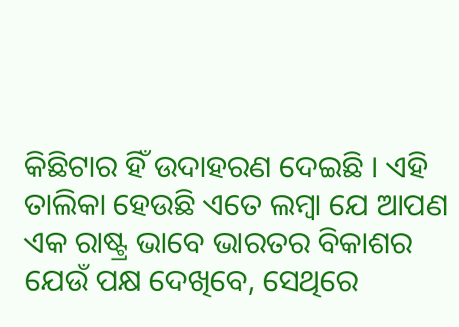କିଛିଟାର ହିଁ ଉଦାହରଣ ଦେଇଛି । ଏହି ତାଲିକା ହେଉଛି ଏତେ ଲମ୍ବା ଯେ ଆପଣ ଏକ ରାଷ୍ଟ୍ର ଭାବେ ଭାରତର ବିକାଶର ଯେଉଁ ପକ୍ଷ ଦେଖିବେ, ସେଥିରେ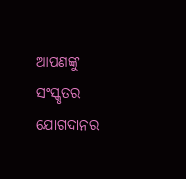ଆପଣଙ୍କୁ ସଂସ୍କୃତର ଯୋଗଦାନର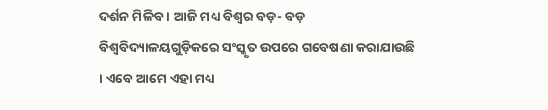ଦର୍ଶନ ମିଳିବ । ଆଜି ମଧ୍ୟ ବିଶ୍ୱର ବଡ଼- ବଡ଼ ବିଶ୍ୱବିଦ୍ୟାଳୟଗୁଡ଼ିକରେ ସଂସ୍କୃତ ଉପରେ ଗବେଷଣା କରାଯାଉଛି । ଏବେ ଆମେ ଏହା ମଧ୍ୟ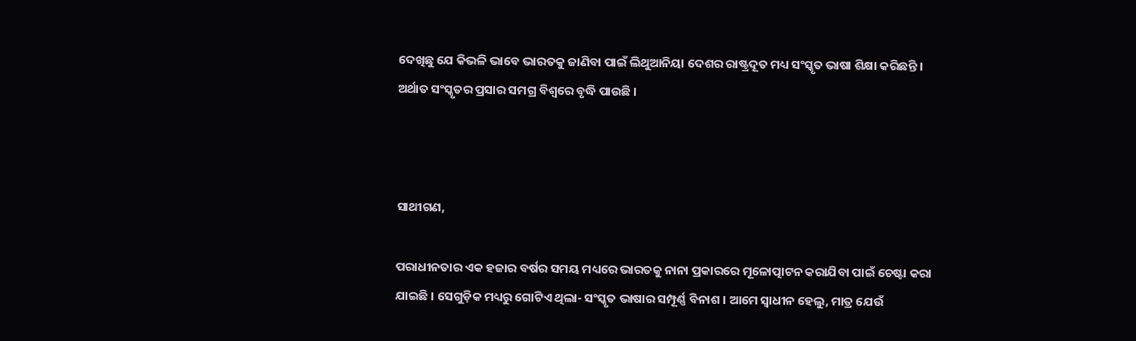ଦେଖିଛୁ ଯେ କିଭଳି ଭାବେ ଭାରତକୁ ଜାଣିବା ପାଇଁ ଲିଥୁଆନିୟା ଦେଶର ରାଷ୍ଟ୍ରଦୂତ ମଧ୍ୟ ସଂସ୍କୃତ ଭାଷା ଶିକ୍ଷା କରିଛନ୍ତି । ଅର୍ଥାତ ସଂସ୍କୃତର ପ୍ରସାର ସମଗ୍ର ବିଶ୍ୱରେ ବୃଦ୍ଧି ପାଉଛି ।



ସାଥୀଗଣ,

ପରାଧୀନତାର ଏକ ହଜାର ବର୍ଷର ସମୟ ମଧ୍ୟରେ ଭାରତକୁ ନାନା ପ୍ରକାରରେ ମୂଳୋତ୍ପାଟନ କରାଯିବା ପାଇଁ ଚେଷ୍ଟା କରା ଯାଇଛି । ସେଗୁଡ଼ିକ ମଧ୍ୟରୁ ଗୋଟିଏ ଥିଲା- ସଂସ୍କୃତ ଭାଷାର ସମ୍ପୂର୍ଣ୍ଣ ବିନାଶ । ଆମେ ସ୍ୱାଧୀନ ହେଲୁ, ମାତ୍ର ଯେଉଁ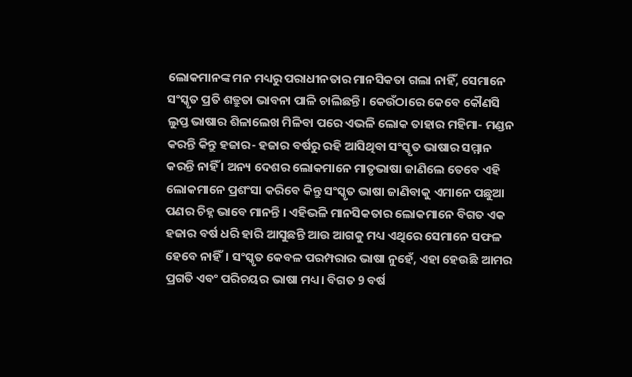ଲୋକମାନଙ୍କ ମନ ମଧ୍ୟରୁ ପରାଧୀନତାର ମାନସିକତା ଗଲା ନାହିଁ, ସେମାନେ ସଂସ୍କୃତ ପ୍ରତି ଶତ୍ରୁତା ଭାବନା ପାଳି ଚାଲିଛନ୍ତି । କେଉଁଠାରେ କେବେ କୌଣସି ଲୁପ୍ତ ଭାଷାର ଶିଳାଲେଖ ମିଳିବା ପରେ ଏଭଳି ଲୋକ ତାହାର ମହିମା- ମଣ୍ଡନ କରନ୍ତି କିନ୍ତୁ ହଜାର- ହଜାର ବର୍ଷରୁ ରହି ଆସିଥିବା ସଂସ୍କୃତ ଭାଷାର ସମ୍ମାନ କରନ୍ତି ନାହିଁ । ଅନ୍ୟ ଦେଶର ଲୋକମାନେ ମାତୃଭାଷା ଜାଣିଲେ ତେବେ ଏହି ଲୋକମାନେ ପ୍ରଶଂସା କରିବେ କିନ୍ତୁ ସଂସ୍କୃତ ଭାଷା ଜାଣିବାକୁ ଏମାନେ ପଛୁଆ ପଣର ଚିହ୍ନ ଭାବେ ମାନନ୍ତି । ଏହିଭଳି ମାନସିକତାର ଲୋକମାନେ ବିଗତ ଏକ ହଜାର ବର୍ଷ ଧରି ହାରି ଆସୁଛନ୍ତି ଆଉ ଆଗକୁ ମଧ୍ୟ ଏଥିରେ ସେମାନେ ସଫଳ ହେବେ ନାହିଁ। ସଂସ୍କୃତ କେବଳ ପରମ୍ପରାର ଭାଷା ନୁହେଁ, ଏହା ହେଉଛି ଆମର ପ୍ରଗତି ଏବଂ ପରିଚୟର ଭାଷା ମଧ୍ୟ। ବିଗତ 9 ବର୍ଷ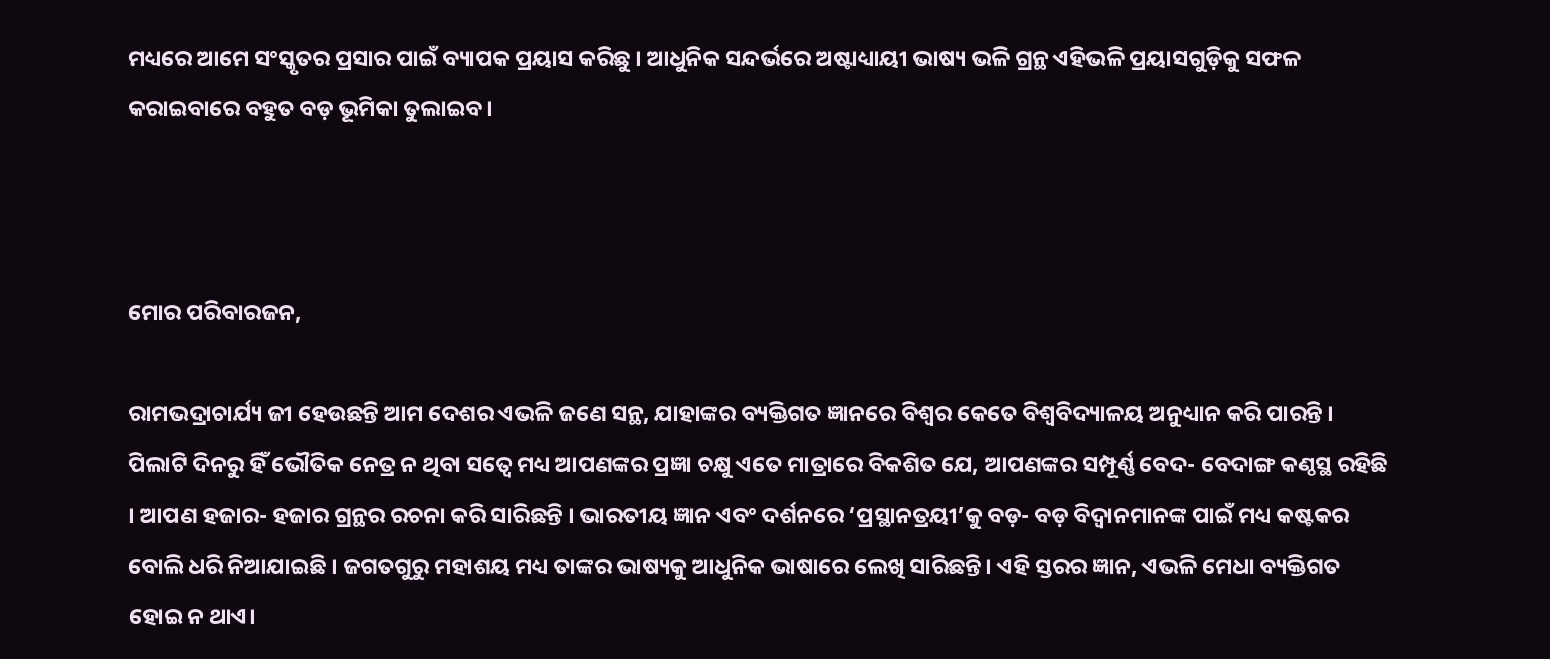ମଧ୍ୟରେ ଆମେ ସଂସ୍କୃତର ପ୍ରସାର ପାଇଁ ବ୍ୟାପକ ପ୍ରୟାସ କରିଛୁ । ଆଧୁନିକ ସନ୍ଦର୍ଭରେ ଅଷ୍ଟାଧ୍ୟାୟୀ ଭାଷ୍ୟ ଭଳି ଗ୍ରନ୍ଥ ଏହିଭଳି ପ୍ରୟାସଗୁଡ଼ିକୁ ସଫଳ କରାଇବାରେ ବହୁତ ବଡ଼ ଭୂମିକା ତୁଲାଇବ ।



ମୋର ପରିବାରଜନ,

ରାମଭଦ୍ରାଚାର୍ଯ୍ୟ ଜୀ ହେଉଛନ୍ତି ଆମ ଦେଶର ଏଭଳି ଜଣେ ସନ୍ଥ, ଯାହାଙ୍କର ବ୍ୟକ୍ତିଗତ ଜ୍ଞାନରେ ବିଶ୍ୱର କେତେ ବିଶ୍ୱବିଦ୍ୟାଳୟ ଅନୁଧ୍ୟାନ କରି ପାରନ୍ତି । ପିଲାଟି ଦିନରୁ ହିଁ ଭୌତିକ ନେତ୍ର ନ ଥିବା ସତ୍ୱେ ମଧ୍ୟ ଆପଣଙ୍କର ପ୍ରଜ୍ଞା ଚକ୍ଷୁ ଏତେ ମାତ୍ରାରେ ବିକଶିତ ଯେ, ଆପଣଙ୍କର ସମ୍ପୂର୍ଣ୍ଣ ବେଦ- ବେଦାଙ୍ଗ କଣ୍ଠସ୍ଥ ରହିଛି । ଆପଣ ହଜାର- ହଜାର ଗ୍ରନ୍ଥର ରଚନା କରି ସାରିଛନ୍ତି । ଭାରତୀୟ ଜ୍ଞାନ ଏବଂ ଦର୍ଶନରେ ‘ପ୍ରସ୍ଥାନତ୍ରୟୀ’କୁ ବଡ଼- ବଡ଼ ବିଦ୍ୱାନମାନଙ୍କ ପାଇଁ ମଧ୍ୟ କଷ୍ଟକର ବୋଲି ଧରି ନିଆଯାଇଛି । ଜଗତଗୁରୁ ମହାଶୟ ମଧ୍ୟ ତାଙ୍କର ଭାଷ୍ୟକୁ ଆଧୁନିକ ଭାଷାରେ ଲେଖି ସାରିଛନ୍ତି। ଏହି ସ୍ତରର ଜ୍ଞାନ, ଏଭଳି ମେଧା ବ୍ୟକ୍ତିଗତ ହୋଇ ନ ଥାଏ।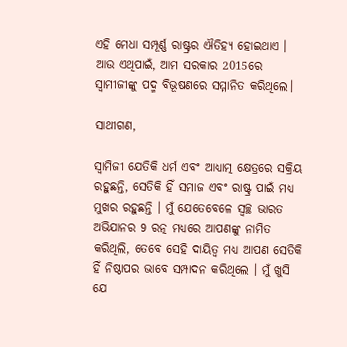ଏହି ମେଧା ସମ୍ପୂର୍ଣ୍ଣ ରାଷ୍ଟ୍ରର ଐତିହ୍ୟ ହୋଇଥାଏ । ଆଉ ଏଥିପାଇଁ, ଆମ ସରକାର 2015ରେ ସ୍ୱାମୀଜୀଙ୍କୁ ପଦ୍ମ ବିଭୂଷଣରେ ସମ୍ମାନିତ କରିଥିଲେ।

ସାଥୀଗଣ,

ସ୍ୱାମିଜୀ ଯେତିକି ଧର୍ମ ଏବଂ ଆଧ୍ୟାତ୍ମ କ୍ଷେତ୍ରରେ ସକ୍ରିୟ ରହୁଛନ୍ତି, ସେତିକି ହିଁ ସମାଜ ଏବଂ ରାଷ୍ଟ୍ର ପାଇଁ ମଧ୍ୟ ମୁଖର ରହୁଛନ୍ତି । ମୁଁ ଯେତେବେଳେ ସ୍ୱଚ୍ଛ ଭାରତ ଅଭିଯାନର 9 ରତ୍ନ ମଧ୍ୟରେ ଆପଣଙ୍କୁ ନାମିତ କରିଥିଲି, ତେବେ ସେହି ଦାୟିତ୍ୱ ମଧ୍ୟ ଆପଣ ସେତିକି ହିଁ ନିଷ୍ଠାପର ଭାବେ ସମ୍ପାଦନ କରିଥିଲେ । ମୁଁ ଖୁସି ଯେ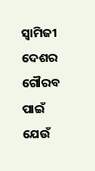ସ୍ୱାମିଜୀ ଦେଶର ଗୌରବ ପାଇଁ ଯେଉଁ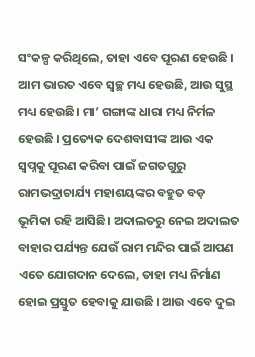ସଂକଳ୍ପ କରିଥିଲେ, ତାହା ଏବେ ପୂରଣ ହେଉଛି । ଆମ ଭାରତ ଏବେ ସ୍ୱଚ୍ଛ ମଧ୍ୟ ହେଉଛି, ଆଉ ସୁସ୍ଥ ମଧ୍ୟ ହେଉଛି। ମା’ ଗଙ୍ଗାଙ୍କ ଧାରା ମଧ୍ୟ ନିର୍ମଳ ହେଉଛି । ପ୍ରତ୍ୟେକ ଦେଶବାସୀଙ୍କ ଆଉ ଏକ ସ୍ୱପ୍ନକୁ ପୂରଣ କରିବା ପାଇଁ ଜଗତଗୁରୁ ରାମଭଦ୍ରାଚାର୍ଯ୍ୟ ମହାଶୟଙ୍କର ବହୁତ ବଡ଼ ଭୂମିକା ରହି ଆସିଛି। ଅଦାଲତରୁ ନେଇ ଅଦାଲତ ବାହାର ପର୍ଯ୍ୟନ୍ତ ଯେଉଁ ରାମ ମନ୍ଦିର ପାଇଁ ଆପଣ ଏତେ ଯୋଗଦାନ ଦେଲେ, ତାହା ମଧ୍ୟ ନିର୍ମାଣ ହୋଇ ପ୍ରସ୍ତୁତ ହେବାକୁ ଯାଉଛି । ଆଉ ଏବେ ଦୁଇ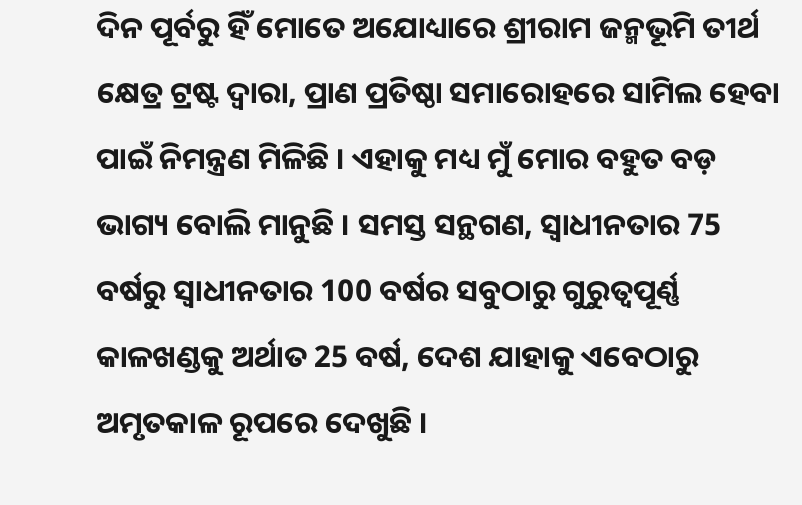ଦିନ ପୂର୍ବରୁ ହିଁ ମୋତେ ଅଯୋଧ୍ୟାରେ ଶ୍ରୀରାମ ଜନ୍ମଭୂମି ତୀର୍ଥ କ୍ଷେତ୍ର ଟ୍ରଷ୍ଟ ଦ୍ୱାରା, ପ୍ରାଣ ପ୍ରତିଷ୍ଠା ସମାରୋହରେ ସାମିଲ ହେବା ପାଇଁ ନିମନ୍ତ୍ରଣ ମିଳିଛି । ଏହାକୁ ମଧ୍ୟ ମୁଁ ମୋର ବହୁତ ବଡ଼ ଭାଗ୍ୟ ବୋଲି ମାନୁଛି । ସମସ୍ତ ସନ୍ଥଗଣ, ସ୍ୱାଧୀନତାର 75 ବର୍ଷରୁ ସ୍ୱାଧୀନତାର 100 ବର୍ଷର ସବୁଠାରୁ ଗୁରୁତ୍ୱପୂର୍ଣ୍ଣ କାଳଖଣ୍ଡକୁ ଅର୍ଥାତ 25 ବର୍ଷ, ଦେଶ ଯାହାକୁ ଏବେଠାରୁ ଅମୃତକାଳ ରୂପରେ ଦେଖୁଛି ।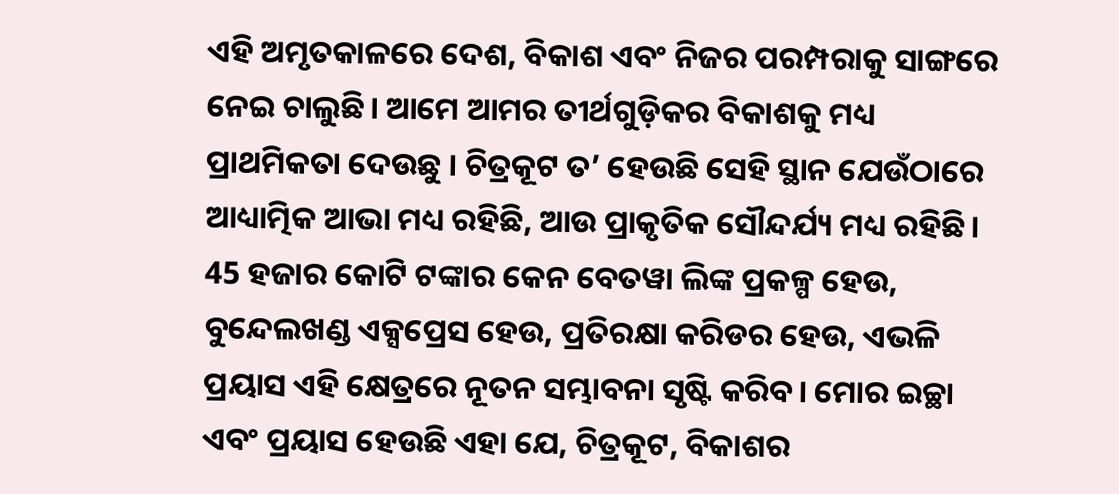ଏହି ଅମୃତକାଳରେ ଦେଶ, ବିକାଶ ଏବଂ ନିଜର ପରମ୍ପରାକୁ ସାଙ୍ଗରେ ନେଇ ଚାଲୁଛି। ଆମେ ଆମର ତୀର୍ଥଗୁଡ଼ିକର ବିକାଶକୁ ମଧ୍ୟ ପ୍ରାଥମିକତା ଦେଉଛୁ । ଚିତ୍ରକୂଟ ତ’ ହେଉଛି ସେହି ସ୍ଥାନ ଯେଉଁଠାରେ ଆଧ୍ୟାତ୍ମିକ ଆଭା ମଧ୍ୟ ରହିଛି, ଆଉ ପ୍ରାକୃତିକ ସୌନ୍ଦର୍ଯ୍ୟ ମଧ୍ୟ ରହିଛି। 45 ହଜାର କୋଟି ଟଙ୍କାର କେନ ବେତୱା ଲିଙ୍କ ପ୍ରକଳ୍ପ ହେଉ, ବୁନ୍ଦେଲଖଣ୍ଡ ଏକ୍ସପ୍ରେସ ହେଉ, ପ୍ରତିରକ୍ଷା କରିଡର ହେଉ, ଏଭଳି ପ୍ରୟାସ ଏହି କ୍ଷେତ୍ରରେ ନୂତନ ସମ୍ଭାବନା ସୃଷ୍ଟି କରିବ। ମୋର ଇଚ୍ଛା ଏବଂ ପ୍ରୟାସ ହେଉଛି ଏହା ଯେ, ଚିତ୍ରକୂଟ, ବିକାଶର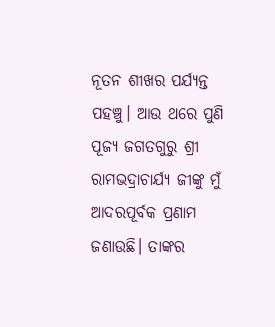ନୂତନ ଶୀଖର ପର୍ଯ୍ୟନ୍ତ ପହଞ୍ଚୁ। ଆଉ ଥରେ ପୁଣି ପୂଜ୍ୟ ଜଗତଗୁରୁ ଶ୍ରୀ ରାମଭଦ୍ରାଚାର୍ଯ୍ୟ ଜୀଙ୍କୁ ମୁଁ ଆଦରପୂର୍ବକ ପ୍ରଣାମ ଜଣାଉଛି। ତାଙ୍କର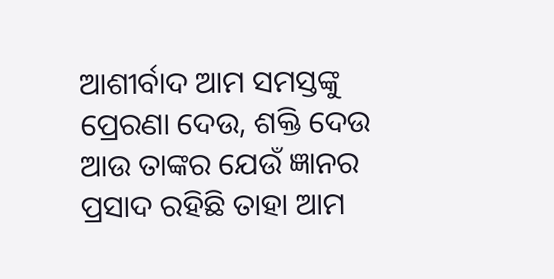ଆଶୀର୍ବାଦ ଆମ ସମସ୍ତଙ୍କୁ ପ୍ରେରଣା ଦେଉ, ଶକ୍ତି ଦେଉ ଆଉ ତାଙ୍କର ଯେଉଁ ଜ୍ଞାନର ପ୍ରସାଦ ରହିଛି ତାହା ଆମ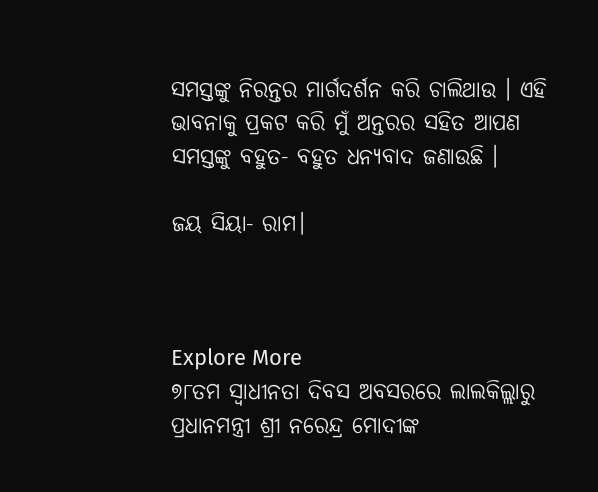ସମସ୍ତଙ୍କୁ ନିରନ୍ତର ମାର୍ଗଦର୍ଶନ କରି ଚାଲିଥାଉ । ଏହି ଭାବନାକୁ ପ୍ରକଟ କରି ମୁଁ ଅନ୍ତରର ସହିତ ଆପଣ ସମସ୍ତଙ୍କୁ ବହୁତ- ବହୁତ ଧନ୍ୟବାଦ ଜଣାଉଛି ।

ଜୟ ସିୟା- ରାମ।



Explore More
୭୮ତମ ସ୍ୱାଧୀନତା ଦିବସ ଅବସରରେ ଲାଲକିଲ୍ଲାରୁ ପ୍ରଧାନମନ୍ତ୍ରୀ ଶ୍ରୀ ନରେନ୍ଦ୍ର ମୋଦୀଙ୍କ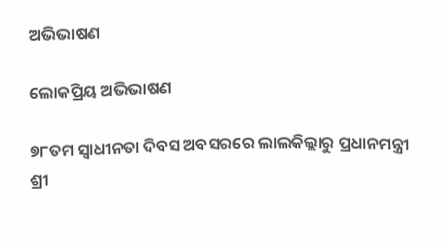ଅଭିଭାଷଣ

ଲୋକପ୍ରିୟ ଅଭିଭାଷଣ

୭୮ତମ ସ୍ୱାଧୀନତା ଦିବସ ଅବସରରେ ଲାଲକିଲ୍ଲାରୁ ପ୍ରଧାନମନ୍ତ୍ରୀ ଶ୍ରୀ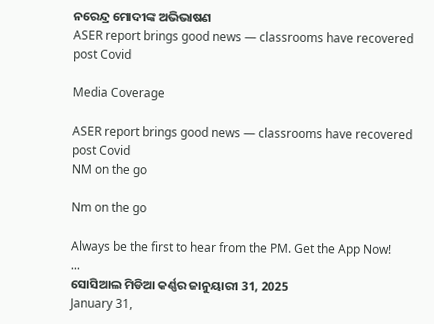ନରେନ୍ଦ୍ର ମୋଦୀଙ୍କ ଅଭିଭାଷଣ
ASER report brings good news — classrooms have recovered post Covid

Media Coverage

ASER report brings good news — classrooms have recovered post Covid
NM on the go

Nm on the go

Always be the first to hear from the PM. Get the App Now!
...
ସୋସିଆଲ ମିଡିଆ କର୍ଣ୍ଣର ଜାନୁୟାରୀ 31, 2025
January 31,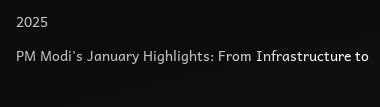2025

PM Modi's January Highlights: From Infrastructure to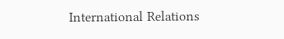International Relations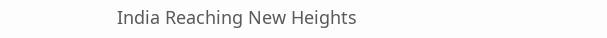India Reaching New Heights